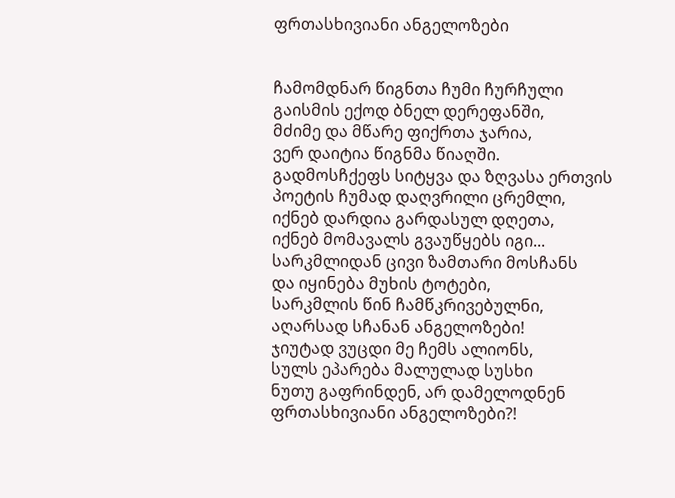ფრთასხივიანი ანგელოზები


ჩამომდნარ წიგნთა ჩუმი ჩურჩული
გაისმის ექოდ ბნელ დერეფანში,
მძიმე და მწარე ფიქრთა ჯარია,
ვერ დაიტია წიგნმა წიაღში.
გადმოსჩქეფს სიტყვა და ზღვასა ერთვის
პოეტის ჩუმად დაღვრილი ცრემლი,
იქნებ დარდია გარდასულ დღეთა,
იქნებ მომავალს გვაუწყებს იგი...
სარკმლიდან ცივი ზამთარი მოსჩანს
და იყინება მუხის ტოტები,
სარკმლის წინ ჩამწკრივებულნი,
აღარსად სჩანან ანგელოზები!
ჯიუტად ვუცდი მე ჩემს ალიონს,
სულს ეპარება მალულად სუსხი
ნუთუ გაფრინდენ, არ დამელოდნენ
ფრთასხივიანი ანგელოზები?!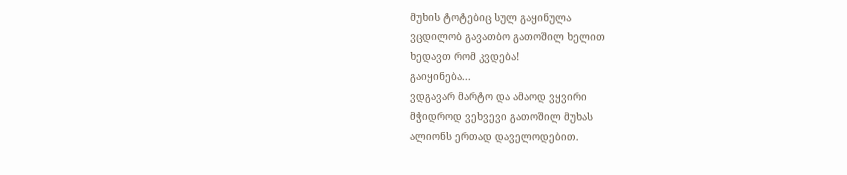მუხის ტოტებიც სულ გაყინულა
ვცდილობ გავათბო გათოშილ ხელით
ხედავთ რომ კვდება!
გაიყინება...
ვდგავარ მარტო და ამაოდ ვყვირი
მჭიდროდ ვეხვევი გათოშილ მუხას
ალიონს ერთად დაველოდებით.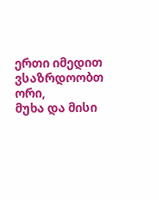ერთი იმედით ვსაზრდოობთ ორი,
მუხა და მისი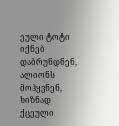ეული ტოტი
იქნებ დაბრუნდნენ, ალიონს მოჰყვნენ,
ხიზნად ქცეული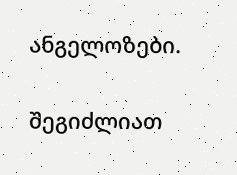ანგელოზები.

შეგიძლიათ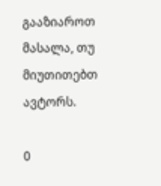გააზიაროთ მასალა, თუ მიუთითებთ ავტორს.

0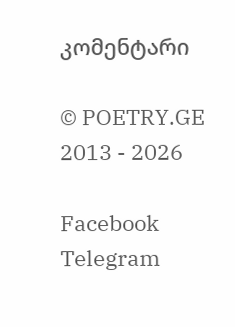კომენტარი

© POETRY.GE 2013 - 2026

Facebook Telegram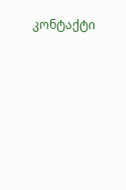კონტაქტი